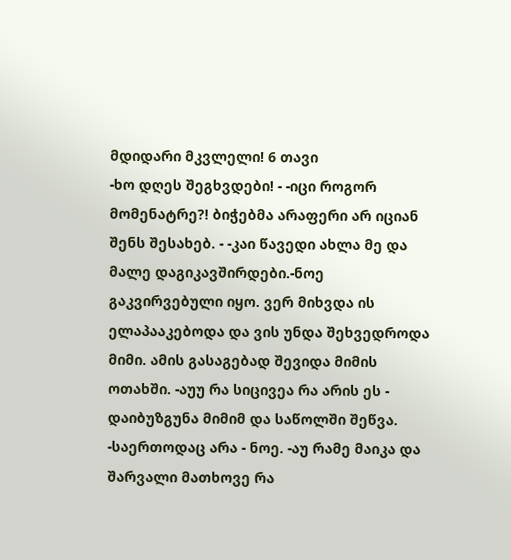მდიდარი მკვლელი! 6 თავი
-ხო დღეს შეგხვდები! - -იცი როგორ მომენატრე?! ბიჭებმა არაფერი არ იციან შენს შესახებ. - -კაი წავედი ახლა მე და მალე დაგიკავშირდები.-ნოე გაკვირვებული იყო. ვერ მიხვდა ის ელაპააკებოდა და ვის უნდა შეხვედროდა მიმი. ამის გასაგებად შევიდა მიმის ოთახში. -აუუ რა სიცივეა რა არის ეს - დაიბუზგუნა მიმიმ და საწოლში შეწვა. -საერთოდაც არა - ნოე. -აუ რამე მაიკა და შარვალი მათხოვე რა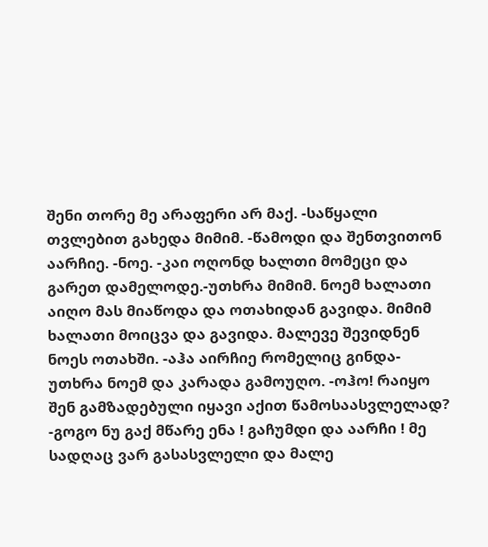შენი თორე მე არაფერი არ მაქ. -საწყალი თვლებით გახედა მიმიმ. -წამოდი და შენთვითონ აარჩიე. -ნოე. -კაი ოღონდ ხალთი მომეცი და გარეთ დამელოდე.-უთხრა მიმიმ. ნოემ ხალათი აიღო მას მიაწოდა და ოთახიდან გავიდა. მიმიმ ხალათი მოიცვა და გავიდა. მალევე შევიდნენ ნოეს ოთახში. -აჰა აირჩიე რომელიც გინდა- უთხრა ნოემ და კარადა გამოუღო. -ოჰო! რაიყო შენ გამზადებული იყავი აქით წამოსაასვლელად? -გოგო ნუ გაქ მწარე ენა ! გაჩუმდი და აარჩი ! მე სადღაც ვარ გასასვლელი და მალე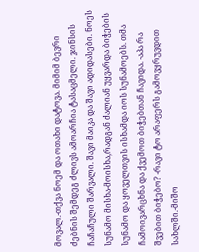მოვალ.-თქვა ნოემ და ოთახი დატოვა. მიმიმ ბევრი ძებნის შემდეგ ძლივს ამოარჩია ტასაცმელი. ჯინსის ჩაჩაჩული შარვალი. შავი მაიკა და შავი ადიდასები. ნოეს სუნამო მისხა-მოისხა,რადგან ძალიან უყვარდა ბიჭების სუნამო და ყოველთვის ისხამდა იოს სუნამოებს. თმა ჩამოივარცხნა და ქვემოთ ბიჭებთან ჩავიდა. -აპა რა შვებით ბიჭებო? -რავი ტო არაფერს გამოვყრუვდით სახლში.-მიშო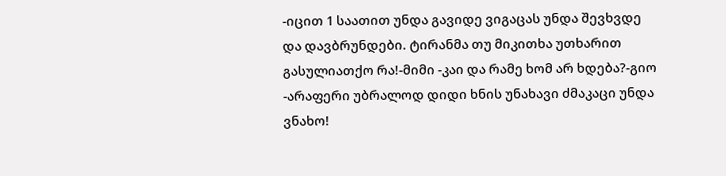-იცით 1 საათით უნდა გავიდე ვიგაცას უნდა შევხვდე და დავბრუნდები. ტირანმა თუ მიკითხა უთხარით გასულიათქო რა!-მიმი -კაი და რამე ხომ არ ხდება?-გიო -არაფერი უბრალოდ დიდი ხნის უნახავი ძმაკაცი უნდა ვნახო!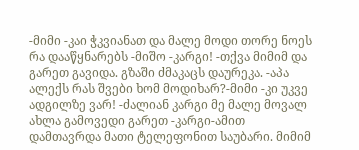-მიმი -კაი ჭკვიანათ და მალე მოდი თორე ნოეს რა დააწყნარებს -მიშო -კარგი! -თქვა მიმიმ და გარეთ გავიდა. გზაში ძმაკაცს დაურეკა. -აპა ალექს რას შვები ხომ მოდიხარ?-მიმი -კი უკვე ადგილზე ვარ! -ძალიან კარგი მე მალე მოვალ ახლა გამოვედი გარეთ -კარგი-ამით დამთავრდა მათი ტელეფონით საუბარი. მიმიმ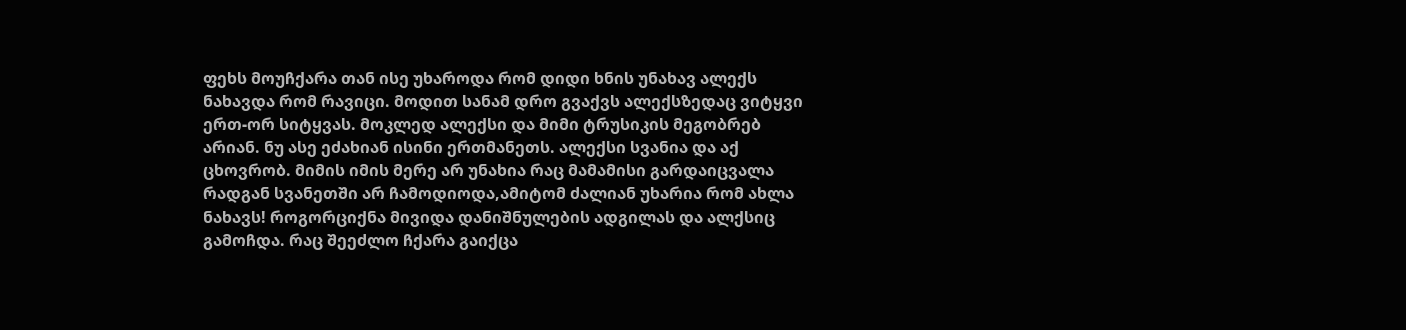ფეხს მოუჩქარა თან ისე უხაროდა რომ დიდი ხნის უნახავ ალექს ნახავდა რომ რავიცი. მოდით სანამ დრო გვაქვს ალექსზედაც ვიტყვი ერთ-ორ სიტყვას. მოკლედ ალექსი და მიმი ტრუსიკის მეგობრებ არიან. ნუ ასე ეძახიან ისინი ერთმანეთს. ალექსი სვანია და აქ ცხოვრობ. მიმის იმის მერე არ უნახია რაც მამამისი გარდაიცვალა რადგან სვანეთში არ ჩამოდიოდა,ამიტომ ძალიან უხარია რომ ახლა ნახავს! როგორციქნა მივიდა დანიშნულების ადგილას და ალქსიც გამოჩდა. რაც შეეძლო ჩქარა გაიქცა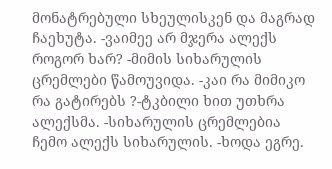მონატრებული სხეულისკენ და მაგრად ჩაეხუტა. -ვაიმეე არ მჯერა ალექს როგორ ხარ? -მიმის სიხარულის ცრემლები წამოუვიდა. -კაი რა მიმიკო რა გატირებს ?-ტკბილი ხით უთხრა ალექსმა. -სიხარულის ცრემლებია ჩემო ალექს სიხარულის. -ხოდა ეგრე.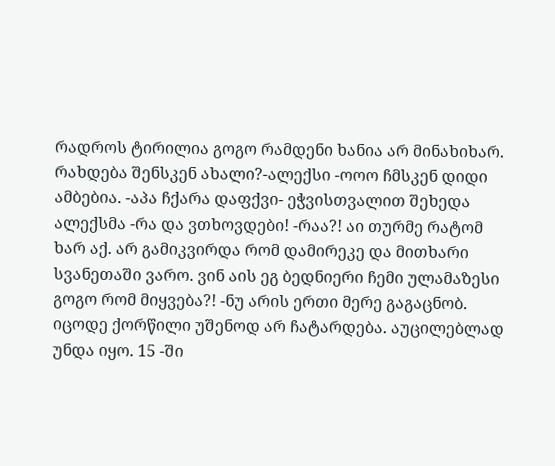რადროს ტირილია გოგო რამდენი ხანია არ მინახიხარ. რახდება შენსკენ ახალი?-ალექსი -ოოო ჩმსკენ დიდი ამბებია. -აპა ჩქარა დაფქვი- ეჭვისთვალით შეხედა ალექსმა -რა და ვთხოვდები! -რაა?! აი თურმე რატომ ხარ აქ. არ გამიკვირდა რომ დამირეკე და მითხარი სვანეთაში ვარო. ვინ აის ეგ ბედნიერი ჩემი ულამაზესი გოგო რომ მიყვება?! -ნუ არის ერთი მერე გაგაცნობ. იცოდე ქორწილი უშენოდ არ ჩატარდება. აუცილებლად უნდა იყო. 15 -ში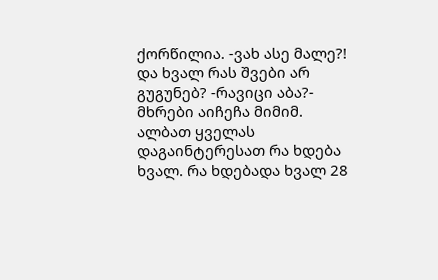ქორწილია. -ვახ ასე მალე?! და ხვალ რას შვები არ გუგუნებ? -რავიცი აბა?- მხრები აიჩეჩა მიმიმ. ალბათ ყველას დაგაინტერესათ რა ხდება ხვალ. რა ხდებადა ხვალ 28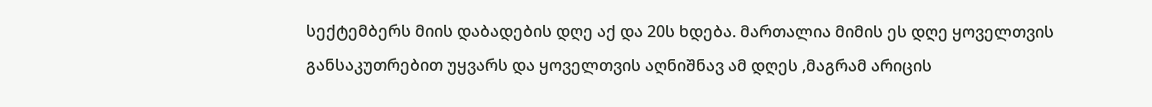სექტემბერს მიის დაბადების დღე აქ და 20ს ხდება. მართალია მიმის ეს დღე ყოველთვის განსაკუთრებით უყვარს და ყოველთვის აღნიშნავ ამ დღეს ,მაგრამ არიცის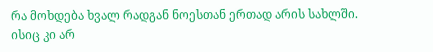რა მოხდება ხვალ რადგან ნოესთან ერთად არის სახლში. ისიც კი არ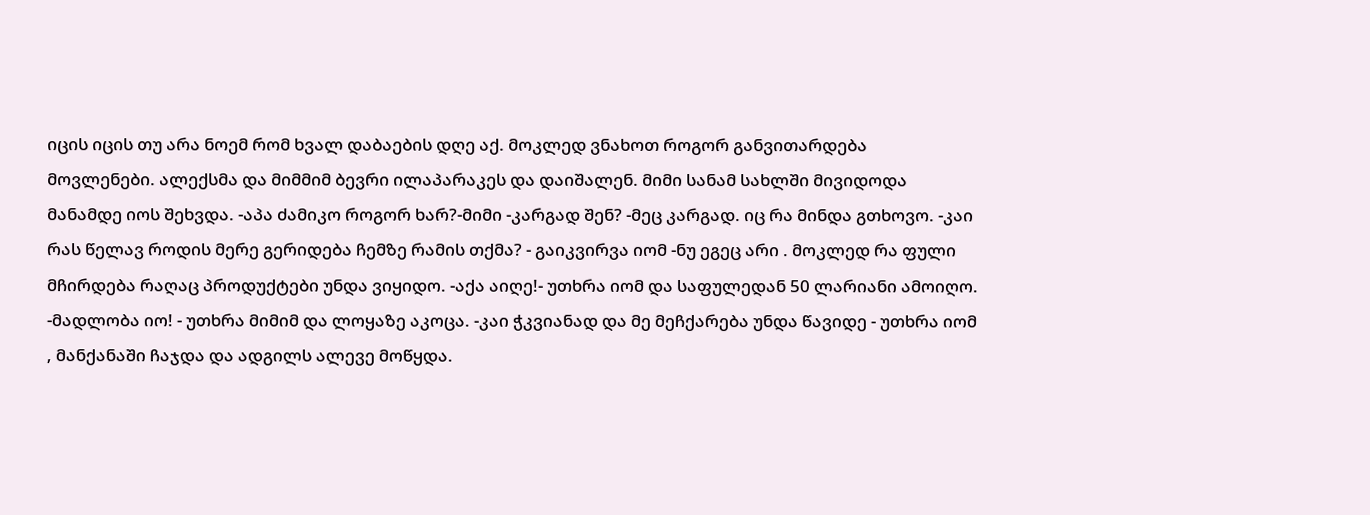იცის იცის თუ არა ნოემ რომ ხვალ დაბაების დღე აქ. მოკლედ ვნახოთ როგორ განვითარდება მოვლენები. ალექსმა და მიმმიმ ბევრი ილაპარაკეს და დაიშალენ. მიმი სანამ სახლში მივიდოდა მანამდე იოს შეხვდა. -აპა ძამიკო როგორ ხარ?-მიმი -კარგად შენ? -მეც კარგად. იც რა მინდა გთხოვო. -კაი რას წელავ როდის მერე გერიდება ჩემზე რამის თქმა? - გაიკვირვა იომ -ნუ ეგეც არი . მოკლედ რა ფული მჩირდება რაღაც პროდუქტები უნდა ვიყიდო. -აქა აიღე!- უთხრა იომ და საფულედან 50 ლარიანი ამოიღო. -მადლობა იო! - უთხრა მიმიმ და ლოყაზე აკოცა. -კაი ჭკვიანად და მე მეჩქარება უნდა წავიდე - უთხრა იომ , მანქანაში ჩაჯდა და ადგილს ალევე მოწყდა.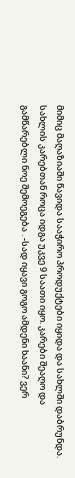მიმიც მაღაზიაში წავიდა სააჭირო პროდუქტები იყიდა და სახლში დაბრუნდა. სახლის კარებთან როცა იდგა უკვე 9 საათი იყო. კარები შეაღო და გამწარებლი ნოე შემოეგება . -სად იყავი გოგო ამდენი ხაანი? ვერ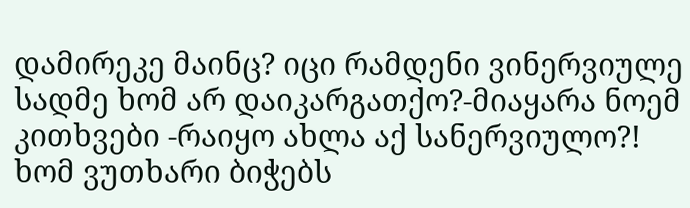დამირეკე მაინც? იცი რამდენი ვინერვიულე სადმე ხომ არ დაიკარგათქო?-მიაყარა ნოემ კითხვები -რაიყო ახლა აქ სანერვიულო?! ხომ ვუთხარი ბიჭებს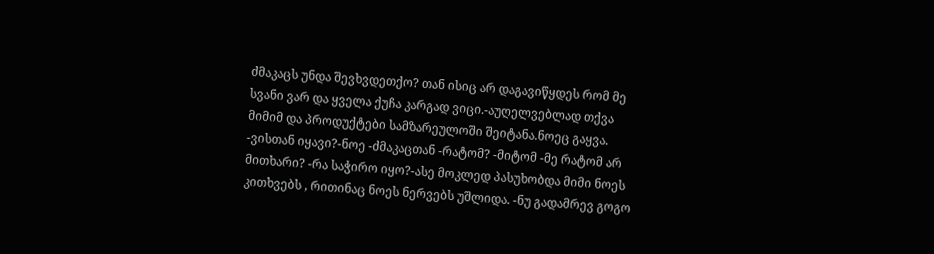ძმაკაცს უნდა შევხვდეთქო? თან ისიც არ დაგავიწყდეს რომ მე სვანი ვარ და ყველა ქუჩა კარგად ვიცი.-აუღელვებლად თქვა მიმიმ და პროდუქტები სამზარეულოში შეიტანა.ნოეც გაყვა. -ვისთან იყავი?-ნოე -ძმაკაცთან -რატომ? -მიტომ -მე რატომ არ მითხარი? -რა საჭირო იყო?-ასე მოკლედ პასუხობდა მიმი ნოეს კითხვებს , რითინაც ნოეს ნერვებს უშლიდა. -ნუ გადამრევ გოგო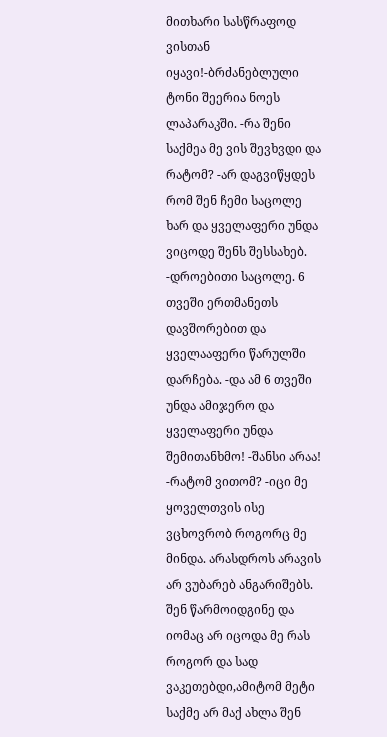მითხარი სასწრაფოდ ვისთან იყავი!-ბრძანებლული ტონი შეერია ნოეს ლაპარაკში. -რა შენი საქმეა მე ვის შევხვდი და რატომ? -არ დაგვიწყდეს რომ შენ ჩემი საცოლე ხარ და ყველაფერი უნდა ვიცოდე შენს შესსახებ. -დროებითი საცოლე. 6 თვეში ერთმანეთს დავშორებით და ყველააფერი წარულში დარჩება. -და ამ 6 თვეში უნდა ამიჯერო და ყველაფერი უნდა შემითანხმო! -შანსი არაა! -რატომ ვითომ? -იცი მე ყოველთვის ისე ვცხოვრობ როგორც მე მინდა. არასდროს არავის არ ვუბარებ ანგარიშებს. შენ წარმოიდგინე და იომაც არ იცოდა მე რას როგორ და სად ვაკეთებდი,ამიტომ მეტი საქმე არ მაქ ახლა შენ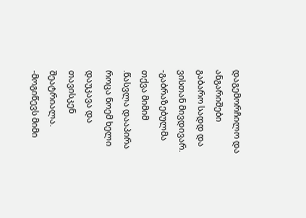დაგემორჩილო და ანგარიშები გაბარო სადდ და ვისთან მივდივარ. -გაბრაზებულმა თქვა მიმიმ .წასვლა დააპირა როცა ნოემ ხელი დაუკავა და თავისკენ შეატრიალა. -მოგიწევს მიმი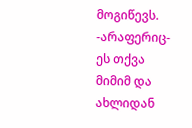მოგიწევს. -არაფერიც- ეს თქვა მიმიმ და ახლიდან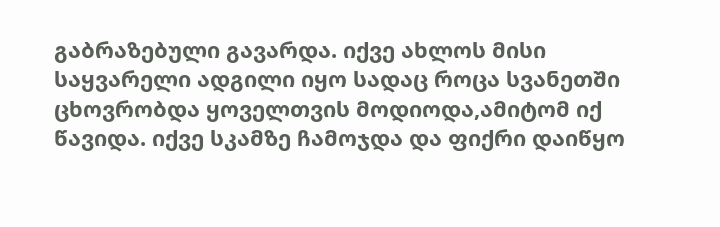გაბრაზებული გავარდა. იქვე ახლოს მისი საყვარელი ადგილი იყო სადაც როცა სვანეთში ცხოვრობდა ყოველთვის მოდიოდა,ამიტომ იქ წავიდა. იქვე სკამზე ჩამოჯდა და ფიქრი დაიწყო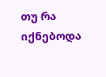თუ რა იქნებოდა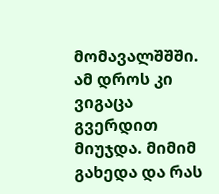მომავალშშში. ამ დროს კი ვიგაცა გვერდით მიუჯდა. მიმიმ გახედა და რას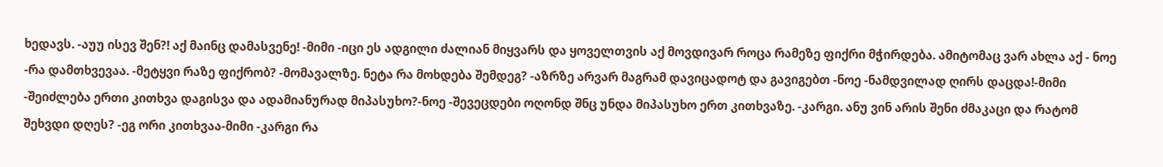ხედავს. -აუუ ისევ შენ?! აქ მაინც დამასვენე! -მიმი -იცი ეს ადგილი ძალიან მიყვარს და ყოველთვის აქ მოვდივარ როცა რამეზე ფიქრი მჭირდება. ამიტომაც ვარ ახლა აქ - ნოე -რა დამთხვევაა. -მეტყვი რაზე ფიქრობ? -მომავალზე. ნეტა რა მოხდება შემდეგ? -აზრზე არვარ მაგრამ დავიცადოტ და გავიგებთ -ნოე -ნამდვილად ღირს დაცდა!-მიმი -შეიძლება ერთი კითხვა დაგისვა და ადამიანურად მიპასუხო?-ნოე -შევეცდები ოღონდ შნც უნდა მიპასუხო ერთ კითხვაზე. -კარგი. ანუ ვინ არის შენი ძმაკაცი და რატომ შეხვდი დღეს? -ეგ ორი კითხვაა-მიმი -კარგი რა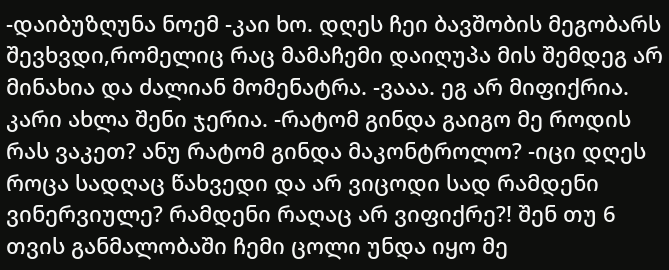-დაიბუზღუნა ნოემ -კაი ხო. დღეს ჩეი ბავშობის მეგობარს შევხვდი,რომელიც რაც მამაჩემი დაიღუპა მის შემდეგ არ მინახია და ძალიან მომენატრა. -ვააა. ეგ არ მიფიქრია. კარი ახლა შენი ჯერია. -რატომ გინდა გაიგო მე როდის რას ვაკეთ? ანუ რატომ გინდა მაკონტროლო? -იცი დღეს როცა სადღაც წახვედი და არ ვიცოდი სად რამდენი ვინერვიულე? რამდენი რაღაც არ ვიფიქრე?! შენ თუ 6 თვის განმალობაში ჩემი ცოლი უნდა იყო მე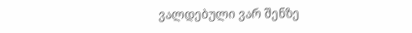ვალდებული ვარ შენზე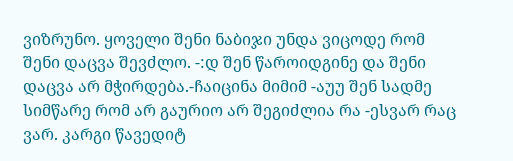ვიზრუნო. ყოველი შენი ნაბიჯი უნდა ვიცოდე რომ შენი დაცვა შევძლო. -:დ შენ წაროიდგინე და შენი დაცვა არ მჭირდება.-ჩაიცინა მიმიმ -აუუ შენ სადმე სიმწარე რომ არ გაურიო არ შეგიძლია რა -ესვარ რაც ვარ. კარგი წავედიტ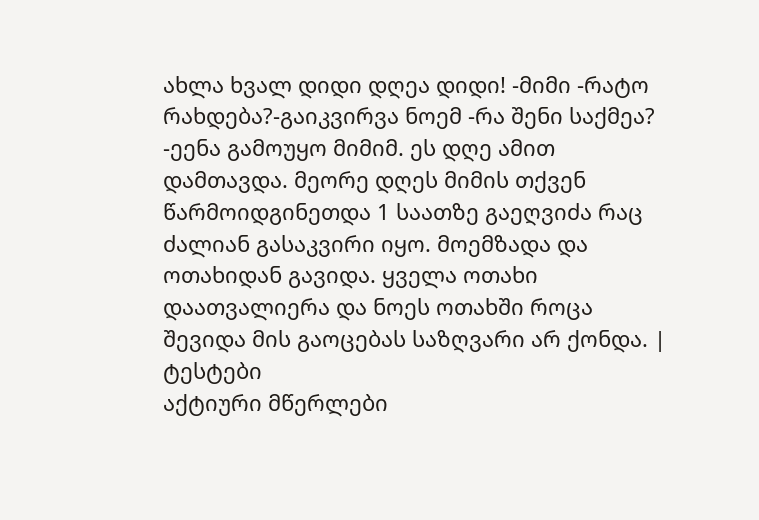ახლა ხვალ დიდი დღეა დიდი! -მიმი -რატო რახდება?-გაიკვირვა ნოემ -რა შენი საქმეა? -ეენა გამოუყო მიმიმ. ეს დღე ამით დამთავდა. მეორე დღეს მიმის თქვენ წარმოიდგინეთდა 1 საათზე გაეღვიძა რაც ძალიან გასაკვირი იყო. მოემზადა და ოთახიდან გავიდა. ყველა ოთახი დაათვალიერა და ნოეს ოთახში როცა შევიდა მის გაოცებას საზღვარი არ ქონდა. |
ტესტები
აქტიური მწერლები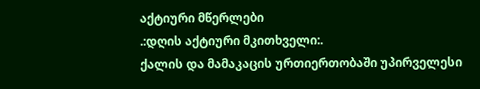აქტიური მწერლები
.:დღის აქტიური მკითხველი:.
ქალის და მამაკაცის ურთიერთობაში უპირველესი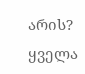არის?
ყველა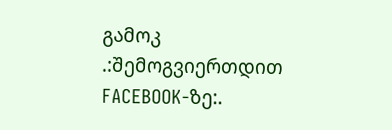გამოკ
.:შემოგვიერთდით FACEBOOK-ზე:.